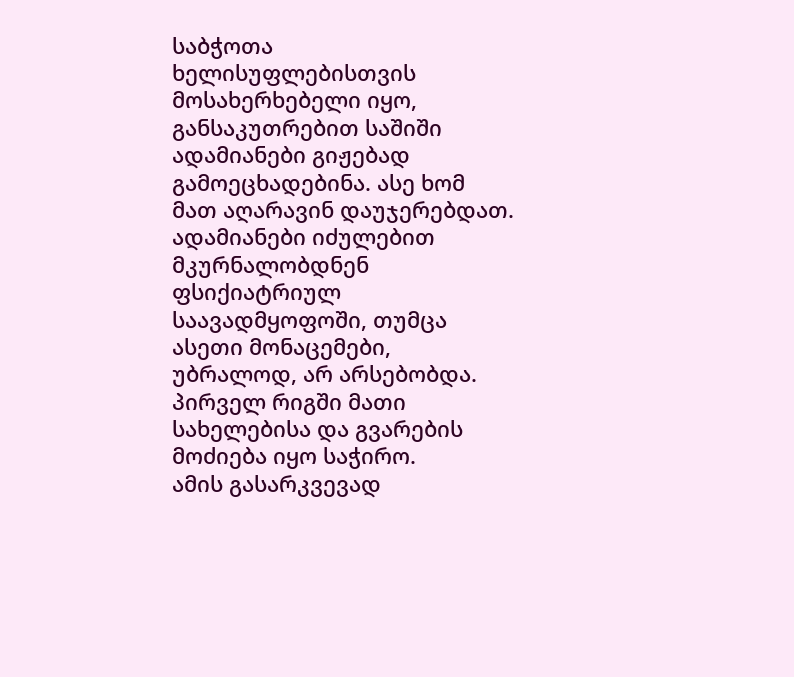საბჭოთა ხელისუფლებისთვის მოსახერხებელი იყო, განსაკუთრებით საშიში ადამიანები გიჟებად გამოეცხადებინა. ასე ხომ მათ აღარავინ დაუჯერებდათ.
ადამიანები იძულებით მკურნალობდნენ ფსიქიატრიულ საავადმყოფოში, თუმცა ასეთი მონაცემები, უბრალოდ, არ არსებობდა. პირველ რიგში მათი სახელებისა და გვარების მოძიება იყო საჭირო.
ამის გასარკვევად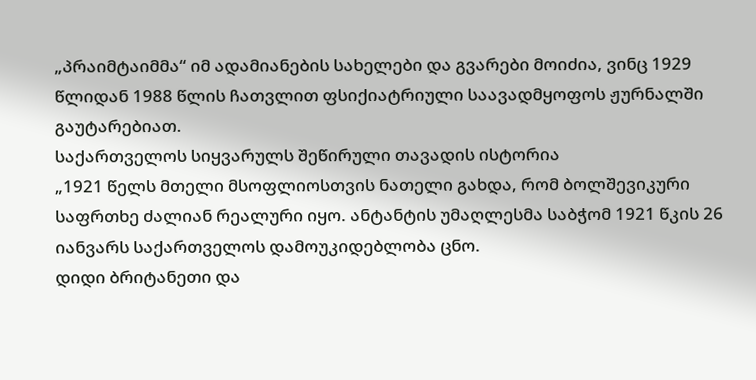„პრაიმტაიმმა“ იმ ადამიანების სახელები და გვარები მოიძია, ვინც 1929 წლიდან 1988 წლის ჩათვლით ფსიქიატრიული საავადმყოფოს ჟურნალში გაუტარებიათ.
საქართველოს სიყვარულს შეწირული თავადის ისტორია
„1921 წელს მთელი მსოფლიოსთვის ნათელი გახდა, რომ ბოლშევიკური საფრთხე ძალიან რეალური იყო. ანტანტის უმაღლესმა საბჭომ 1921 წკის 26 იანვარს საქართველოს დამოუკიდებლობა ცნო.
დიდი ბრიტანეთი და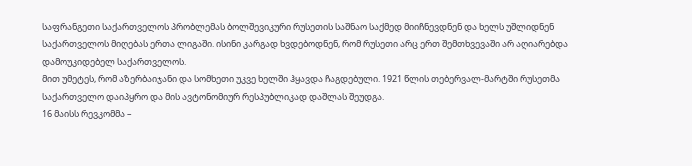საფრანგეთი საქართველოს პრობლემას ბოლშევიკური რუსეთის საშნაო საქმედ მიიჩნევდნენ და ხელს უშლიდნენ საქართველოს მიღებას ერთა ლიგაში. ისინი კარგად ხვდებოდნენ, რომ რუსეთი არც ერთ შემთხვევაში არ აღიარებდა დამოუკიდებელ საქართველოს.
მით უმეტეს, რომ აზერბაიჯანი და სომხეთი უკვე ხელში ჰყავდა ჩაგდებული. 1921 წლის თებერვალ-მარტში რუსეთმა საქართველო დაიპყრო და მის ავტონომიურ რესპუბლიკად დაშლას შეუდგა.
16 მაისს რევკომმა –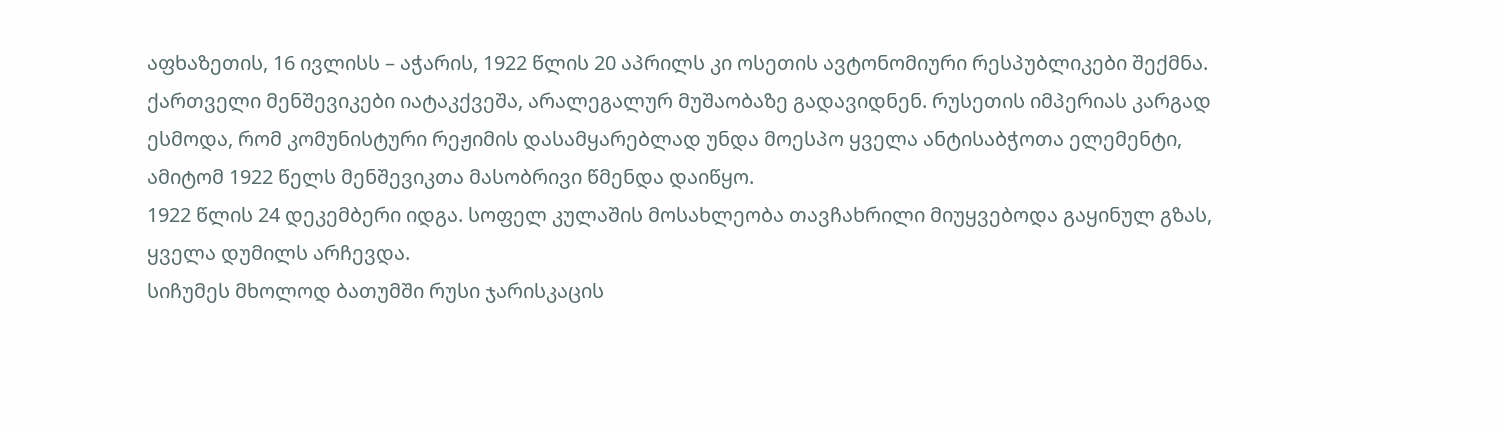აფხაზეთის, 16 ივლისს – აჭარის, 1922 წლის 20 აპრილს კი ოსეთის ავტონომიური რესპუბლიკები შექმნა.
ქართველი მენშევიკები იატაკქვეშა, არალეგალურ მუშაობაზე გადავიდნენ. რუსეთის იმპერიას კარგად ესმოდა, რომ კომუნისტური რეჟიმის დასამყარებლად უნდა მოესპო ყველა ანტისაბჭოთა ელემენტი, ამიტომ 1922 წელს მენშევიკთა მასობრივი წმენდა დაიწყო.
1922 წლის 24 დეკემბერი იდგა. სოფელ კულაშის მოსახლეობა თავჩახრილი მიუყვებოდა გაყინულ გზას, ყველა დუმილს არჩევდა.
სიჩუმეს მხოლოდ ბათუმში რუსი ჯარისკაცის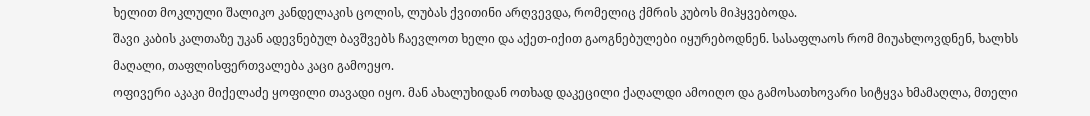ხელით მოკლული შალიკო კანდელაკის ცოლის, ლუბას ქვითინი არღვევდა, რომელიც ქმრის კუბოს მიჰყვებოდა.
შავი კაბის კალთაზე უკან ადევნებულ ბავშვებს ჩაევლოთ ხელი და აქეთ-იქით გაოგნებულები იყურებოდნენ. სასაფლაოს რომ მიუახლოვდნენ, ხალხს მაღალი, თაფლისფერთვალება კაცი გამოეყო.
ოფივერი აკაკი მიქელაძე ყოფილი თავადი იყო. მან ახალუხიდან ოთხად დაკეცილი ქაღალდი ამოიღო და გამოსათხოვარი სიტყვა ხმამაღლა, მთელი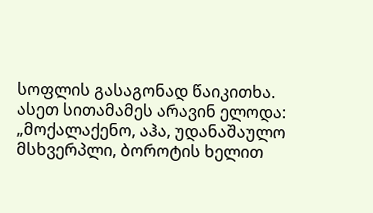სოფლის გასაგონად წაიკითხა. ასეთ სითამამეს არავინ ელოდა:
„მოქალაქენო, აჰა, უდანაშაულო მსხვერპლი, ბოროტის ხელით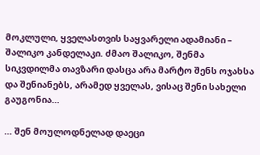მოკლული, ყველასთვის საყვარელი ადამიანი – შალიკო კანდელაკი. ძმაო შალიკო, შენმა სიკვდილმა თავზარი დასცა არა მარტო შენს ოჯახსა და შენიანებს, არამედ ყველას, ვისაც შენი სახელი გაუგონია…

… შენ მოულოდნელად დაეცი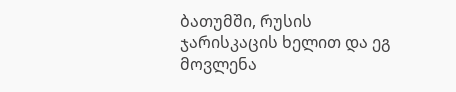ბათუმში, რუსის ჯარისკაცის ხელით და ეგ მოვლენა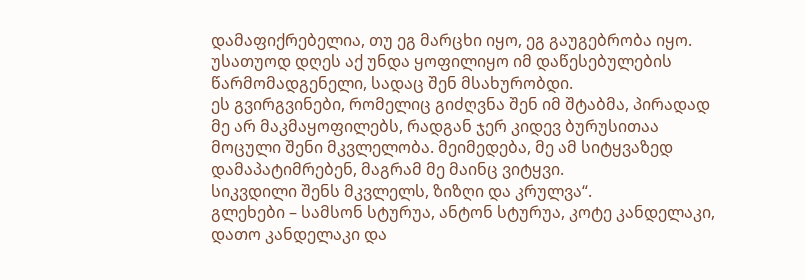დამაფიქრებელია, თუ ეგ მარცხი იყო, ეგ გაუგებრობა იყო. უსათუოდ დღეს აქ უნდა ყოფილიყო იმ დაწესებულების წარმომადგენელი, სადაც შენ მსახურობდი.
ეს გვირგვინები, რომელიც გიძღვნა შენ იმ შტაბმა, პირადად მე არ მაკმაყოფილებს, რადგან ჯერ კიდევ ბურუსითაა მოცული შენი მკვლელობა. მეიმედება, მე ამ სიტყვაზედ დამაპატიმრებენ, მაგრამ მე მაინც ვიტყვი.
სიკვდილი შენს მკვლელს, ზიზღი და კრულვა“.
გლეხები – სამსონ სტურუა, ანტონ სტურუა, კოტე კანდელაკი, დათო კანდელაკი და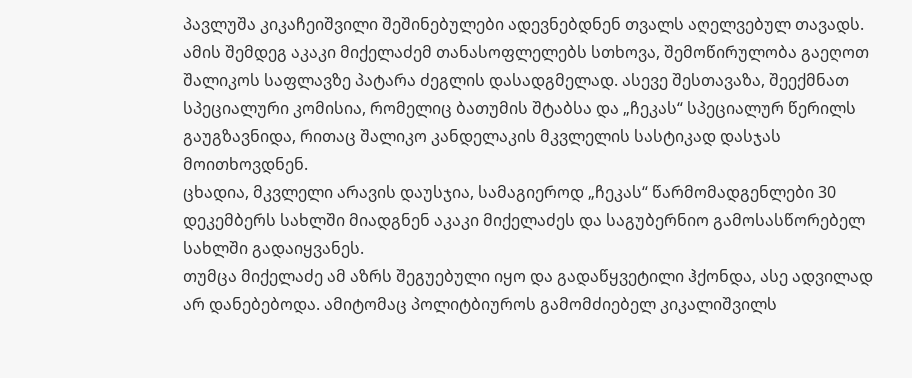პავლუშა კიკაჩეიშვილი შეშინებულები ადევნებდნენ თვალს აღელვებულ თავადს.
ამის შემდეგ აკაკი მიქელაძემ თანასოფლელებს სთხოვა, შემოწირულობა გაეღოთ შალიკოს საფლავზე პატარა ძეგლის დასადგმელად. ასევე შესთავაზა, შეექმნათ სპეციალური კომისია, რომელიც ბათუმის შტაბსა და „ჩეკას“ სპეციალურ წერილს გაუგზავნიდა, რითაც შალიკო კანდელაკის მკვლელის სასტიკად დასჯას მოითხოვდნენ.
ცხადია, მკვლელი არავის დაუსჯია, სამაგიეროდ „ჩეკას“ წარმომადგენლები 30 დეკემბერს სახლში მიადგნენ აკაკი მიქელაძეს და საგუბერნიო გამოსასწორებელ სახლში გადაიყვანეს.
თუმცა მიქელაძე ამ აზრს შეგუებული იყო და გადაწყვეტილი ჰქონდა, ასე ადვილად არ დანებებოდა. ამიტომაც პოლიტბიუროს გამომძიებელ კიკალიშვილს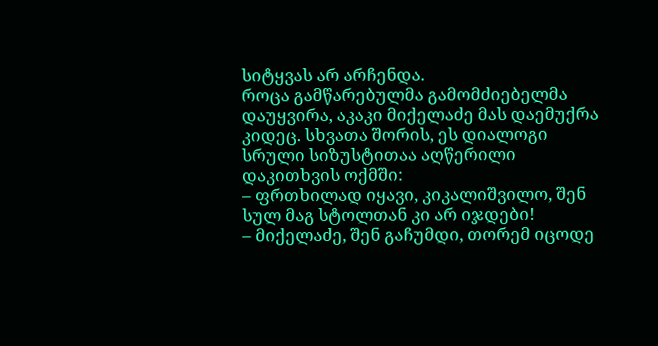სიტყვას არ არჩენდა.
როცა გამწარებულმა გამომძიებელმა დაუყვირა, აკაკი მიქელაძე მას დაემუქრა კიდეც. სხვათა შორის, ეს დიალოგი სრული სიზუსტითაა აღწერილი დაკითხვის ოქმში:
– ფრთხილად იყავი, კიკალიშვილო, შენ სულ მაგ სტოლთან კი არ იჯდები!
– მიქელაძე, შენ გაჩუმდი, თორემ იცოდე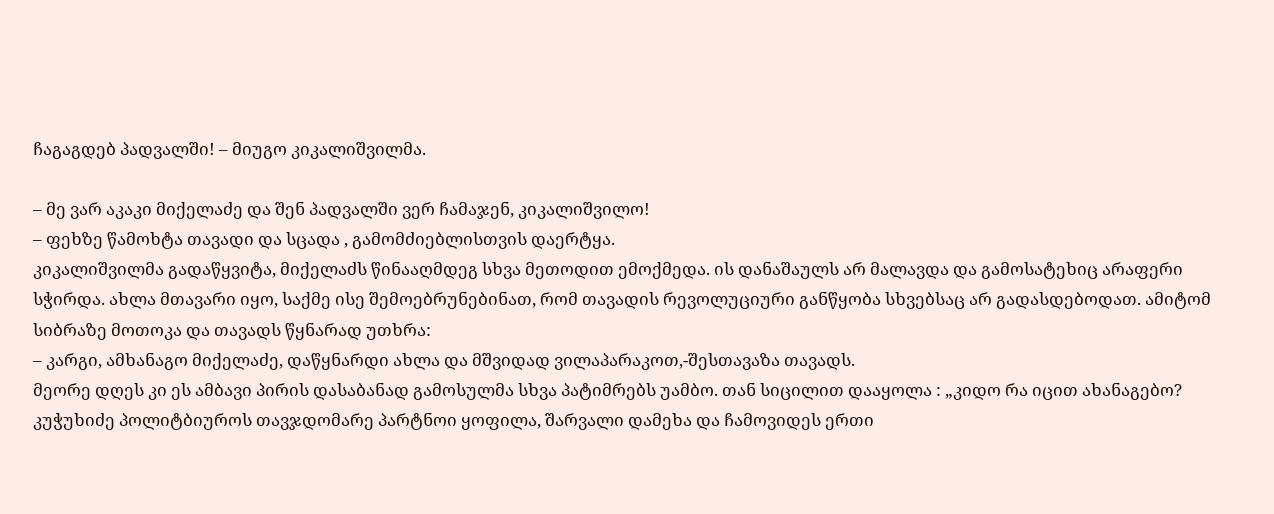ჩაგაგდებ პადვალში! – მიუგო კიკალიშვილმა.

– მე ვარ აკაკი მიქელაძე და შენ პადვალში ვერ ჩამაჯენ, კიკალიშვილო!
– ფეხზე წამოხტა თავადი და სცადა , გამომძიებლისთვის დაერტყა.
კიკალიშვილმა გადაწყვიტა, მიქელაძს წინააღმდეგ სხვა მეთოდით ემოქმედა. ის დანაშაულს არ მალავდა და გამოსატეხიც არაფერი სჭირდა. ახლა მთავარი იყო, საქმე ისე შემოებრუნებინათ, რომ თავადის რევოლუციური განწყობა სხვებსაც არ გადასდებოდათ. ამიტომ სიბრაზე მოთოკა და თავადს წყნარად უთხრა:
– კარგი, ამხანაგო მიქელაძე, დაწყნარდი ახლა და მშვიდად ვილაპარაკოთ,-შესთავაზა თავადს.
მეორე დღეს კი ეს ამბავი პირის დასაბანად გამოსულმა სხვა პატიმრებს უამბო. თან სიცილით დააყოლა : „კიდო რა იცით ახანაგებო? კუჭუხიძე პოლიტბიუროს თავჯდომარე პარტნოი ყოფილა, შარვალი დამეხა და ჩამოვიდეს ერთი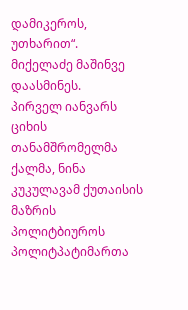დამიკეროს, უთხარით“.
მიქელაძე მაშინვე დაასმინეს.
პირველ იანვარს ციხის თანამშრომელმა ქალმა, ნინა კუკულავამ ქუთაისის მაზრის პოლიტბიუროს პოლიტპატიმართა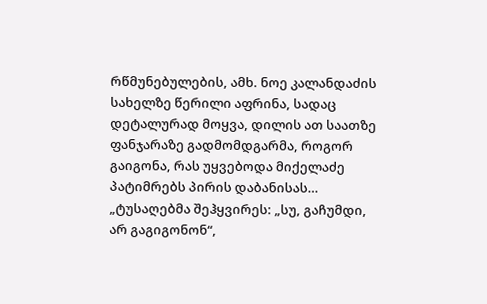რწმუნებულების, ამხ. ნოე კალანდაძის სახელზე წერილი აფრინა, სადაც დეტალურად მოყვა, დილის ათ საათზე ფანჯარაზე გადმომდგარმა, როგორ გაიგონა, რას უყვებოდა მიქელაძე პატიმრებს პირის დაბანისას…
„ტუსაღებმა შეჰყვირეს: „სუ, გაჩუმდი, არ გაგიგონონ“,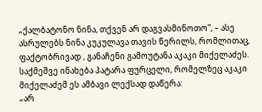„ქალბატონო ნინა, თქვენ არ დაგვასმინოთო“, – ასე ასრულებს ნინა კუკულავა თავის წერილს, რომლითაც, ფაქტობრივად , განაჩენი გამოუტანა აკაკი მიქელაძეს.
საქმეშვე ინახება პატარა ფურცელი, რომელზეც აკაკი მიქელაძემ ეს ამბავი ლექსად დაწერა:
„არ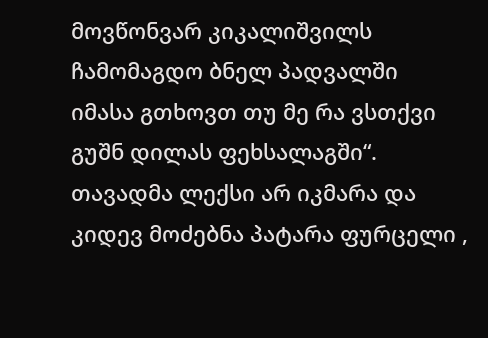მოვწონვარ კიკალიშვილს
ჩამომაგდო ბნელ პადვალში
იმასა გთხოვთ თუ მე რა ვსთქვი
გუშნ დილას ფეხსალაგში“.
თავადმა ლექსი არ იკმარა და კიდევ მოძებნა პატარა ფურცელი ,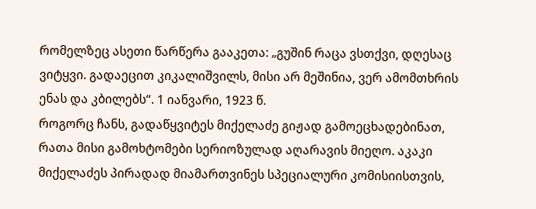რომელზეც ასეთი წარწერა გააკეთა: „გუშინ რაცა ვსთქვი, დღესაც ვიტყვი. გადაეცით კიკალიშვილს, მისი არ მეშინია, ვერ ამომთხრის ენას და კბილებს“. 1 იანვარი, 1923 წ.
როგორც ჩანს, გადაწყვიტეს მიქელაძე გიჟად გამოეცხადებინათ, რათა მისი გამოხტომები სერიოზულად აღარავის მიეღო. აკაკი მიქელაძეს პირადად მიამართვინეს სპეციალური კომისიისთვის,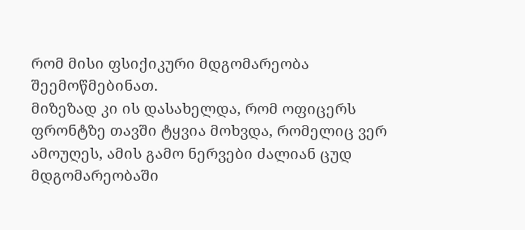რომ მისი ფსიქიკური მდგომარეობა შეემოწმებინათ.
მიზეზად კი ის დასახელდა, რომ ოფიცერს ფრონტზე თავში ტყვია მოხვდა, რომელიც ვერ ამოუღეს, ამის გამო ნერვები ძალიან ცუდ მდგომარეობაში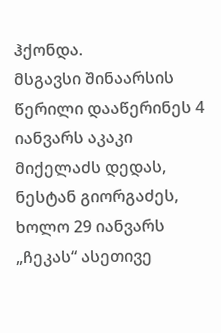ჰქონდა.
მსგავსი შინაარსის წერილი დააწერინეს 4 იანვარს აკაკი მიქელაძს დედას, ნესტან გიორგაძეს, ხოლო 29 იანვარს „ჩეკას“ ასეთივე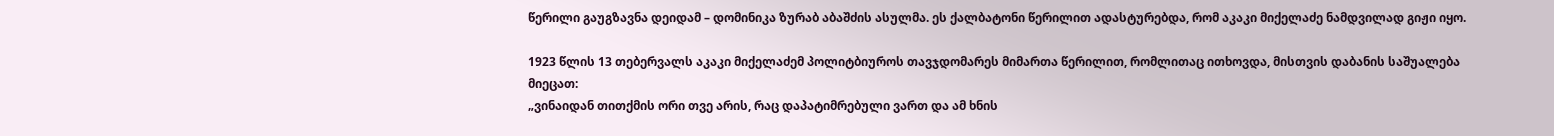წერილი გაუგზავნა დეიდამ – დომინიკა ზურაბ აბაშძის ასულმა. ეს ქალბატონი წერილით ადასტურებდა, რომ აკაკი მიქელაძე ნამდვილად გიჟი იყო.

1923 წლის 13 თებერვალს აკაკი მიქელაძემ პოლიტბიუროს თავჯდომარეს მიმართა წერილით, რომლითაც ითხოვდა, მისთვის დაბანის საშუალება მიეცათ:
„ვინაიდან თითქმის ორი თვე არის, რაც დაპატიმრებული ვართ და ამ ხნის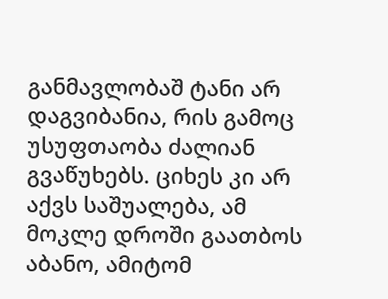განმავლობაშ ტანი არ დაგვიბანია, რის გამოც უსუფთაობა ძალიან გვაწუხებს. ციხეს კი არ აქვს საშუალება, ამ მოკლე დროში გაათბოს აბანო, ამიტომ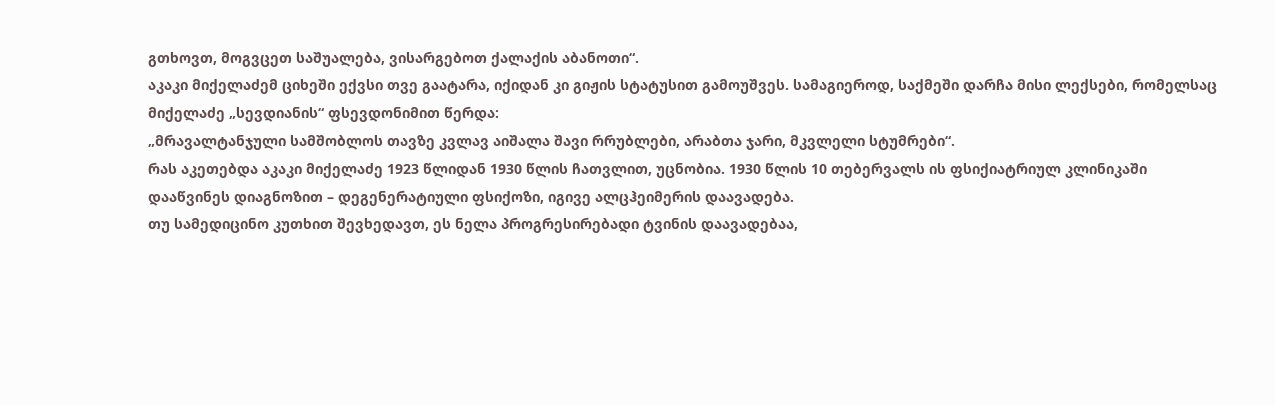გთხოვთ, მოგვცეთ საშუალება, ვისარგებოთ ქალაქის აბანოთი“.
აკაკი მიქელაძემ ციხეში ექვსი თვე გაატარა, იქიდან კი გიჟის სტატუსით გამოუშვეს. სამაგიეროდ, საქმეში დარჩა მისი ლექსები, რომელსაც მიქელაძე „სევდიანის“ ფსევდონიმით წერდა:
„მრავალტანჯული სამშობლოს თავზე კვლავ აიშალა შავი რრუბლები, არაბთა ჯარი, მკვლელი სტუმრები“.
რას აკეთებდა აკაკი მიქელაძე 1923 წლიდან 1930 წლის ჩათვლით, უცნობია. 1930 წლის 10 თებერვალს ის ფსიქიატრიულ კლინიკაში დააწვინეს დიაგნოზით – დეგენერატიული ფსიქოზი, იგივე ალცჰეიმერის დაავადება.
თუ სამედიცინო კუთხით შევხედავთ, ეს ნელა პროგრესირებადი ტვინის დაავადებაა,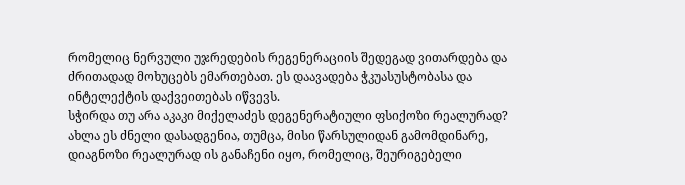რომელიც ნერვული უჯრედების რეგენერაციის შედეგად ვითარდება და ძრითადად მოხუცებს ემართებათ. ეს დაავადება ჭკუასუსტობასა და ინტელექტის დაქვეითებას იწვევს.
სჭირდა თუ არა აკაკი მიქელაძეს დეგენერატიული ფსიქოზი რეალურად? ახლა ეს ძნელი დასადგენია, თუმცა, მისი წარსულიდან გამომდინარე, დიაგნოზი რეალურად ის განაჩენი იყო, რომელიც, შეურიგებელი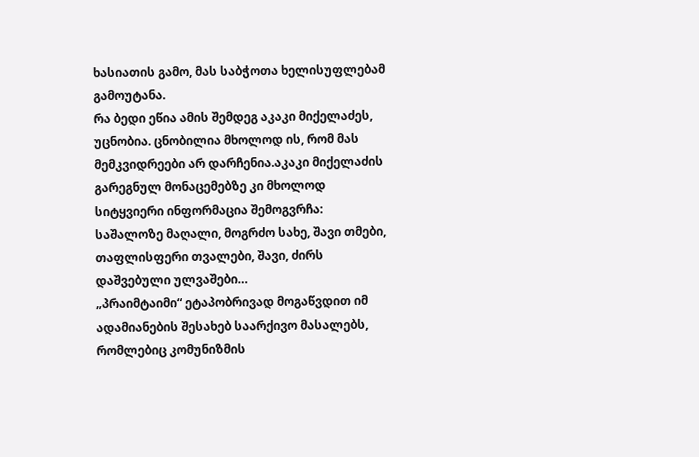ხასიათის გამო, მას საბჭოთა ხელისუფლებამ გამოუტანა.
რა ბედი ეწია ამის შემდეგ აკაკი მიქელაძეს, უცნობია. ცნობილია მხოლოდ ის, რომ მას მემკვიდრეები არ დარჩენია.აკაკი მიქელაძის გარეგნულ მონაცემებზე კი მხოლოდ სიტყვიერი ინფორმაცია შემოგვრჩა:
საშალოზე მაღალი, მოგრძო სახე, შავი თმები, თაფლისფერი თვალები, შავი, ძირს დაშვებული ულვაშები…
„პრაიმტაიმი“ ეტაპობრივად მოგაწვდით იმ ადამიანების შესახებ საარქივო მასალებს, რომლებიც კომუნიზმის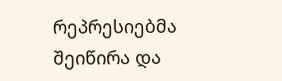რეპრესიებმა შეიწირა და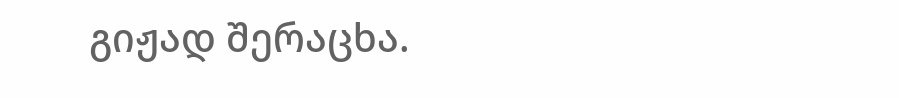გიჟად შერაცხა.